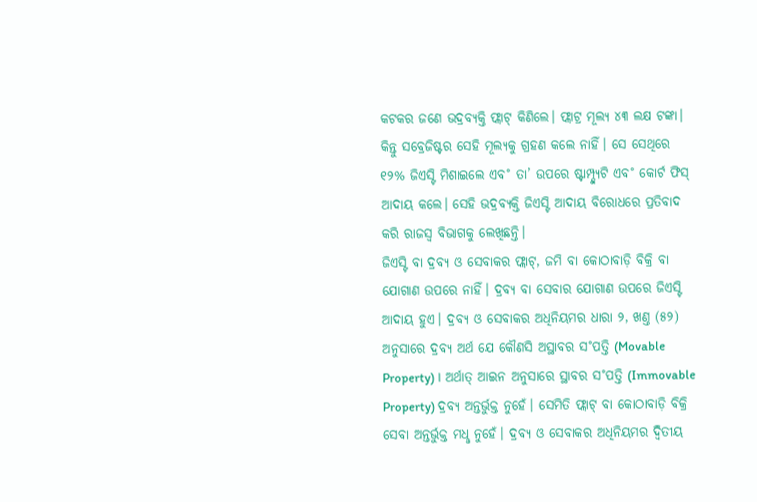କଟକର ଜଣେ ଭଦ୍ରବ୍ୟକ୍ତି ଫ୍ଲାଟ୍ କିଣିଲେ। ଫ୍ଲାଟ୍ର ମୂଲ୍ୟ ୪୩ ଲକ୍ଷ ଟଙ୍କା। କିନ୍ତୁ ସବ୍ରେଜିଷ୍ଟର ସେହି ମୂଲ୍ୟକୁ ଗ୍ରହଣ କଲେ ନାହିଁ। ସେ ସେଥିରେ ୧୨% ଜିଏସ୍ଟି ମିଶାଇଲେ ଏବ˚ ତା’ ଉପରେ ଷ୍ଟାମ୍ପ୍ଡ୍ୟୁଟି ଏବ˚ କୋର୍ଟ ଫିସ୍ ଆଦାୟ କଲେ। ସେହି ଭଦ୍ରବ୍ୟକ୍ତି ଜିଏସ୍ଟି ଆଦାୟ ବିରୋଧରେ ପ୍ରତିବାଦ କରି ରାଜସ୍ବ ବିଭାଗକୁ ଲେଖିଛନ୍ତି।
ଜିଏସ୍ଟି ବା ଦ୍ରବ୍ୟ ଓ ସେବାକର ଫ୍ଲାଟ୍, ଜମି ବା କୋଠାବାଡ଼ି ବିକ୍ରି ବା ଯୋଗାଣ ଉପରେ ନାହିଁ। ଦ୍ରବ୍ୟ ବା ସେବାର ଯୋଗାଣ ଉପରେ ଜିଏସ୍ଟି ଆଦାୟ ହୁଏ। ଦ୍ରବ୍ୟ ଓ ସେବାକର ଅଧିନିୟମର ଧାରା ୨, ଖଣ୍ତ (୫୨) ଅନୁସାରେ ଦ୍ରବ୍ୟ ଅର୍ଥ ଯେ କୌଣସି ଅସ୍ଥାବର ସ˚ପତ୍ତି (Movable Property)। ଅର୍ଥାତ୍ ଆଇନ ଅନୁସାରେ ସ୍ଥାବର ସ˚ପତ୍ତି (Immovable Property) ଦ୍ରବ୍ୟ ଅନ୍ତର୍ଭୁକ୍ତ ନୁହେଁ। ସେମିତି ଫ୍ଲାଟ୍ ବା କୋଠାବାଡ଼ି ବିକ୍ରି ସେବା ଅନ୍ତର୍ଭୁକ୍ତ ମଧୢ ନୁହେଁ। ଦ୍ରବ୍ୟ ଓ ସେବାକର ଅଧିନିୟମର ଦ୍ବିତୀୟ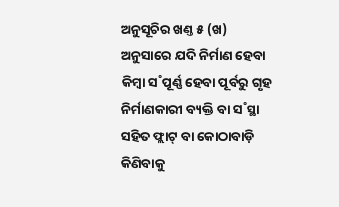ଅନୁସୂଚିର ଖଣ୍ତ ୫ (ଖ) ଅନୁସାରେ ଯଦି ନିର୍ମାଣ ହେବା କିମ୍ବା ସ˚ପୂର୍ଣ୍ଣ ହେବା ପୂର୍ବରୁ ଗୃହ ନିର୍ମାଣକାରୀ ବ୍ୟକ୍ତି ବା ସ˚ସ୍ଥା ସହିତ ଫ୍ଲାଟ୍ ବା କୋଠାବାଡ଼ି କିଣିବାକୁ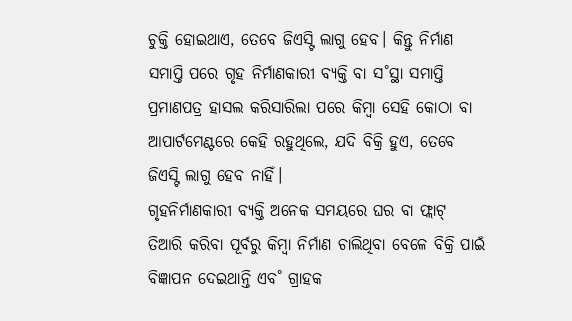ଚୁକ୍ତି ହୋଇଥାଏ, ତେବେ ଜିଏସ୍ଟି ଲାଗୁ ହେବ। କିନ୍ତୁ ନିର୍ମାଣ ସମାପ୍ତି ପରେ ଗୃହ ନିର୍ମାଣକାରୀ ବ୍ୟକ୍ତି ବା ସ˚ସ୍ଥା ସମାପ୍ତି ପ୍ରମାଣପତ୍ର ହାସଲ କରିସାରିଲା ପରେ କିମ୍ବା ସେହି କୋଠା ବା ଆପାର୍ଟମେଣ୍ଟରେ କେହି ରହୁଥିଲେ, ଯଦି ବିକ୍ରି ହୁଏ, ତେବେ ଜିଏସ୍ଟି ଲାଗୁ ହେବ ନାହିଁ।
ଗୃହନିର୍ମାଣକାରୀ ବ୍ୟକ୍ତି ଅନେକ ସମୟରେ ଘର ବା ଫ୍ଲାଟ୍ ତିଆରି କରିବା ପୂର୍ବରୁ କିମ୍ବା ନିର୍ମାଣ ଚାଲିଥିବା ବେଳେ ବିକ୍ରି ପାଇଁ ବିଜ୍ଞାପନ ଦେଇଥାନ୍ତି ଏବ˚ ଗ୍ରାହକ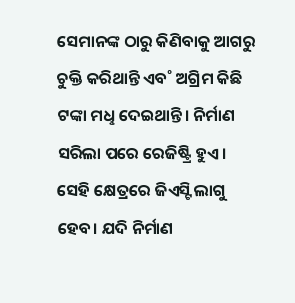ସେମାନଙ୍କ ଠାରୁ କିଣିବାକୁ ଆଗରୁ ଚୁକ୍ତି କରିଥାନ୍ତି ଏବ˚ ଅଗ୍ରିମ କିଛି ଟଙ୍କା ମଧୢ ଦେଇଥାନ୍ତି। ନିର୍ମାଣ ସରିଲା ପରେ ରେଜିଷ୍ଟ୍ରି ହୁଏ। ସେହି କ୍ଷେତ୍ରରେ ଜିଏସ୍ଟି ଲାଗୁ ହେବ। ଯଦି ନିର୍ମାଣ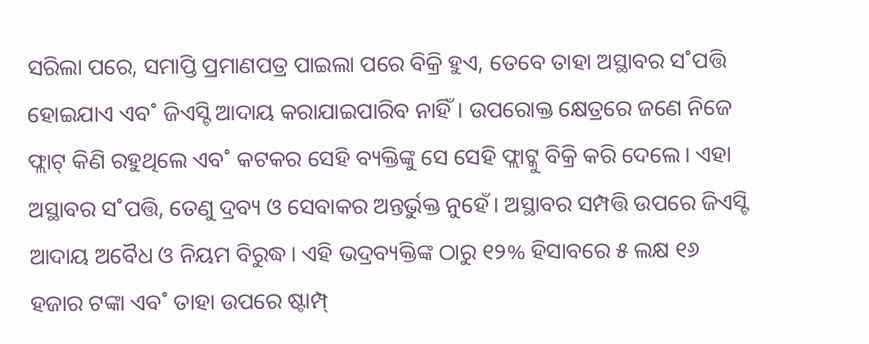ସରିଲା ପରେ, ସମାପ୍ତି ପ୍ରମାଣପତ୍ର ପାଇଲା ପରେ ବିକ୍ରି ହୁଏ, ତେବେ ତାହା ଅସ୍ଥାବର ସ˚ପତ୍ତି ହୋଇଯାଏ ଏବ˚ ଜିଏସ୍ଟି ଆଦାୟ କରାଯାଇପାରିବ ନାହିଁ। ଉପରୋକ୍ତ କ୍ଷେତ୍ରରେ ଜଣେ ନିଜେ ଫ୍ଲାଟ୍ କିଣି ରହୁଥିଲେ ଏବ˚ କଟକର ସେହି ବ୍ୟକ୍ତିଙ୍କୁ ସେ ସେହି ଫ୍ଲାଟ୍କୁ ବିକ୍ରି କରି ଦେଲେ। ଏହା ଅସ୍ଥାବର ସ˚ପତ୍ତି, ତେଣୁ ଦ୍ରବ୍ୟ ଓ ସେବାକର ଅନ୍ତର୍ଭୁକ୍ତ ନୁହେଁ। ଅସ୍ଥାବର ସମ୍ପତ୍ତି ଉପରେ ଜିଏସ୍ଟି ଆଦାୟ ଅବୈଧ ଓ ନିୟମ ବିରୁଦ୍ଧ। ଏହି ଭଦ୍ରବ୍ୟକ୍ତିଙ୍କ ଠାରୁ ୧୨% ହିସାବରେ ୫ ଲକ୍ଷ ୧୬ ହଜାର ଟଙ୍କା ଏବ˚ ତାହା ଉପରେ ଷ୍ଟାମ୍ପ୍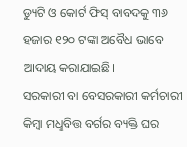ଡ୍ୟୁଟି ଓ କୋର୍ଟ ଫିସ୍ ବାବଦକୁ ୩୬ ହଜାର ୧୨୦ ଟଙ୍କା ଅବୈଧ ଭାବେ ଆଦାୟ କରାଯାଇଛି।
ସରକାରୀ ବା ବେସରକାରୀ କର୍ମଚାରୀ କିମ୍ବା ମଧୢବିତ୍ତ ବର୍ଗର ବ୍ୟକ୍ତି ଘର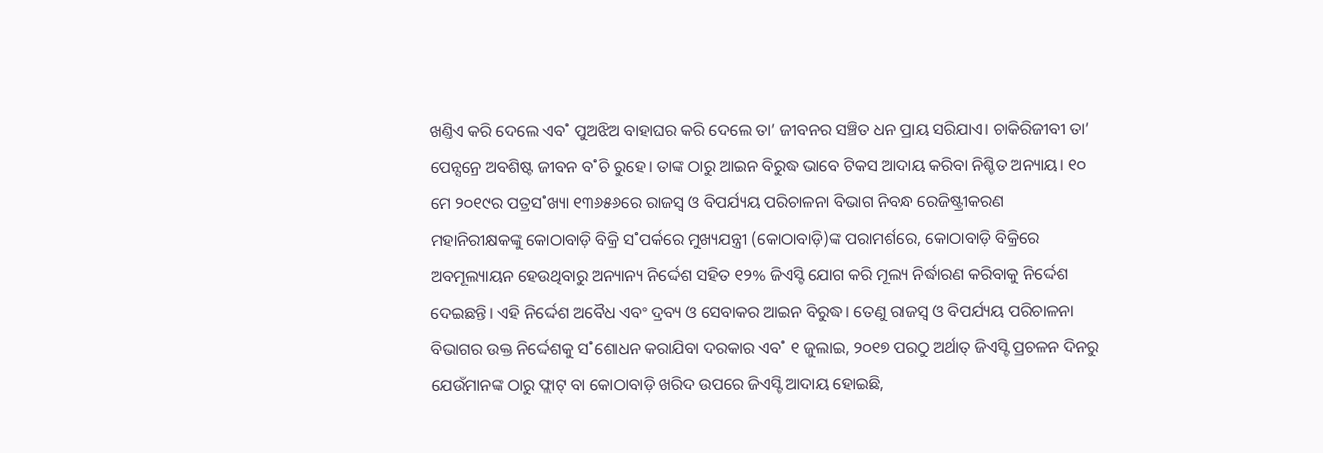ଖଣ୍ତିଏ କରି ଦେଲେ ଏବ˚ ପୁଅଝିଅ ବାହାଘର କରି ଦେଲେ ତା’ ଜୀବନର ସଞ୍ଚିତ ଧନ ପ୍ରାୟ ସରିଯାଏ। ଚାକିରିଜୀବୀ ତା’ ପେନ୍ସନ୍ରେ ଅବଶିଷ୍ଟ ଜୀବନ ବ˚ଚି ରୁହେ। ତାଙ୍କ ଠାରୁ ଆଇନ ବିରୁଦ୍ଧ ଭାବେ ଟିକସ ଆଦାୟ କରିବା ନିଶ୍ଚିତ ଅନ୍ୟାୟ। ୧୦ ମେ ୨୦୧୯ର ପତ୍ରସ˚ଖ୍ୟା ୧୩୬୫୬ରେ ରାଜସ୍ବ ଓ ବିପର୍ଯ୍ୟୟ ପରିଚାଳନା ବିଭାଗ ନିବନ୍ଧ ରେଜିଷ୍ଟ୍ରୀକରଣ ମହାନିରୀକ୍ଷକଙ୍କୁ କୋଠାବାଡ଼ି ବିକ୍ରି ସ˚ପର୍କରେ ମୁଖ୍ୟଯନ୍ତ୍ରୀ (କୋଠାବାଡ଼ି)ଙ୍କ ପରାମର୍ଶରେ, କୋଠାବାଡ଼ି ବିକ୍ରିରେ ଅବମୂଲ୍ୟାୟନ ହେଉଥିବାରୁ ଅନ୍ୟାନ୍ୟ ନିର୍ଦ୍ଦେଶ ସହିତ ୧୨% ଜିଏସ୍ଟି ଯୋଗ କରି ମୂଲ୍ୟ ନିର୍ଦ୍ଧାରଣ କରିବାକୁ ନିର୍ଦ୍ଦେଶ ଦେଇଛନ୍ତି। ଏହି ନିର୍ଦ୍ଦେଶ ଅବୈଧ ଏବଂ ଦ୍ରବ୍ୟ ଓ ସେବାକର ଆଇନ ବିରୁଦ୍ଧ। ତେଣୁ ରାଜସ୍ବ ଓ ବିପର୍ଯ୍ୟୟ ପରିଚାଳନା ବିଭାଗର ଉକ୍ତ ନିର୍ଦ୍ଦେଶକୁ ସ˚ଶୋଧନ କରାଯିବା ଦରକାର ଏବ˚ ୧ ଜୁଲାଇ, ୨୦୧୭ ପରଠୁ ଅର୍ଥାତ୍ ଜିଏସ୍ଟି ପ୍ରଚଳନ ଦିନରୁ ଯେଉଁମାନଙ୍କ ଠାରୁ ଫ୍ଲାଟ୍ ବା କୋଠାବାଡ଼ି ଖରିଦ ଉପରେ ଜିଏସ୍ଟି ଆଦାୟ ହୋଇଛି,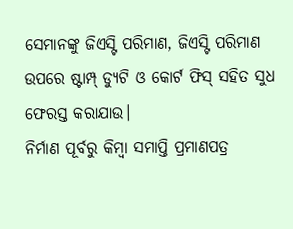ସେମାନଙ୍କୁ ଜିଏସ୍ଟି ପରିମାଣ, ଜିଏସ୍ଟି ପରିମାଣ ଉପରେ ଷ୍ଟାମ୍ପ୍ ଡ୍ୟୁଟି ଓ କୋର୍ଟ ଫିସ୍ ସହିତ ସୁଧ ଫେରସ୍ତ କରାଯାଉ।
ନିର୍ମାଣ ପୂର୍ବରୁ କିମ୍ବା ସମାପ୍ତି ପ୍ରମାଣପତ୍ର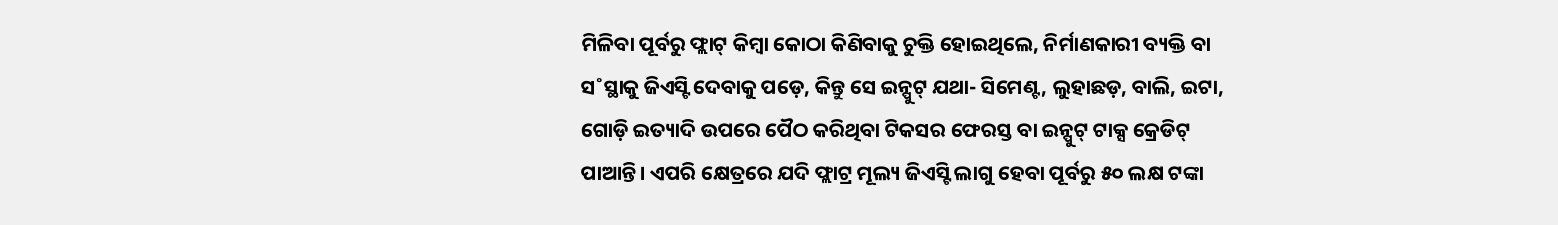ମିଳିବା ପୂର୍ବରୁ ଫ୍ଲାଟ୍ କିମ୍ବା କୋଠା କିଣିବାକୁ ଚୁକ୍ତି ହୋଇଥିଲେ, ନିର୍ମାଣକାରୀ ବ୍ୟକ୍ତି ବା ସ˚ସ୍ଥାକୁ ଜିଏସ୍ଟି ଦେବାକୁ ପଡ଼େ, କିନ୍ତୁ ସେ ଇନ୍ପୁଟ୍ ଯଥା- ସିମେଣ୍ଟ, ଲୁହାଛଡ଼, ବାଲି, ଇଟା, ଗୋଡ଼ି ଇତ୍ୟାଦି ଉପରେ ପୈଠ କରିଥିବା ଟିକସର ଫେରସ୍ତ ବା ଇନ୍ପୁଟ୍ ଟାକ୍ସ କ୍ରେଡିଟ୍ ପାଆନ୍ତି। ଏପରି କ୍ଷେତ୍ରରେ ଯଦି ଫ୍ଲାଟ୍ର ମୂଲ୍ୟ ଜିଏସ୍ଟି ଲାଗୁ ହେବା ପୂର୍ବରୁ ୫୦ ଲକ୍ଷ ଟଙ୍କା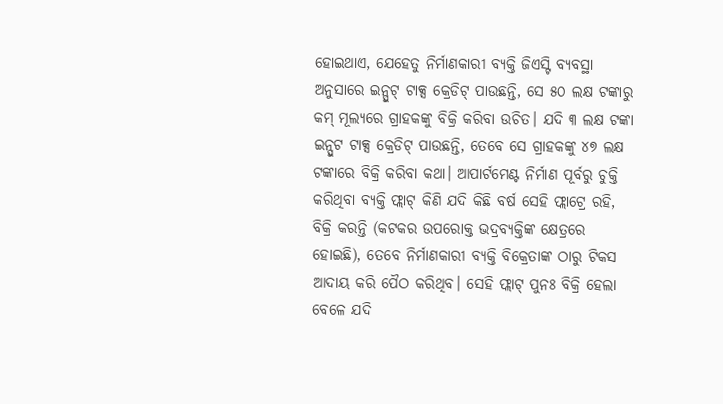ହୋଇଥାଏ, ଯେହେତୁ ନିର୍ମାଣକାରୀ ବ୍ୟକ୍ତି ଜିଏସ୍ଟି ବ୍ୟବସ୍ଥା ଅନୁସାରେ ଇନ୍ପୁଟ୍ ଟାକ୍ସ କ୍ରେଡିଟ୍ ପାଉଛନ୍ତି, ସେ ୫୦ ଲକ୍ଷ ଟଙ୍କାରୁ କମ୍ ମୂଲ୍ୟରେ ଗ୍ରାହକଙ୍କୁ ବିକ୍ରି କରିବା ଉଚିତ। ଯଦି ୩ ଲକ୍ଷ ଟଙ୍କା ଇନ୍ପୁଟ ଟାକ୍ସ କ୍ରେଡିଟ୍ ପାଉଛନ୍ତି, ତେବେ ସେ ଗ୍ରାହକଙ୍କୁ ୪୭ ଲକ୍ଷ ଟଙ୍କାରେ ବିକ୍ରି କରିବା କଥା। ଆପାର୍ଟମେଣ୍ଟ ନିର୍ମାଣ ପୂର୍ବରୁ ଚୁକ୍ତି କରିଥିବା ବ୍ୟକ୍ତି ଫ୍ଲାଟ୍ କିଣି ଯଦି କିଛି ବର୍ଷ ସେହି ଫ୍ଲାଟ୍ରେ ରହି, ବିକ୍ରି କରନ୍ତି (କଟକର ଉପରୋକ୍ତ ଭଦ୍ରବ୍ୟକ୍ତିଙ୍କ କ୍ଷେତ୍ରରେ ହୋଇଛି), ତେବେ ନିର୍ମାଣକାରୀ ବ୍ୟକ୍ତି ବିକ୍ରେତାଙ୍କ ଠାରୁ ଟିକସ ଆଦାୟ କରି ପୈଠ କରିଥିବ। ସେହି ଫ୍ଲାଟ୍ ପୁନଃ ବିକ୍ରି ହେଲା ବେଳେ ଯଦି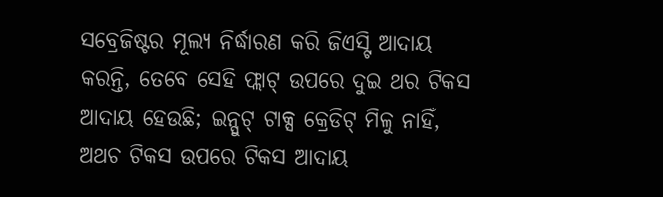ସବ୍ରେଜିଷ୍ଟର ମୂଲ୍ୟ ନିର୍ଦ୍ଧାରଣ କରି ଜିଏସ୍ଟି ଆଦାୟ କରନ୍ତି, ତେବେ ସେହି ଫ୍ଲାଟ୍ ଉପରେ ଦୁଇ ଥର ଟିକସ ଆଦାୟ ହେଉଛି; ଇନ୍ପୁଟ୍ ଟାକ୍ସ କ୍ରେଡିଟ୍ ମିଳୁ ନାହିଁ, ଅଥଚ ଟିକସ ଉପରେ ଟିକସ ଆଦାୟ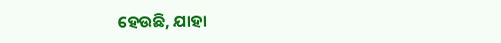ହେଉଛି, ଯାହା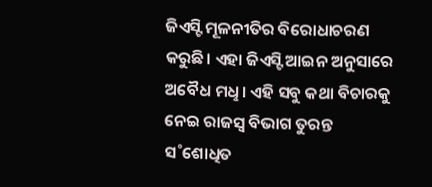ଜିଏସ୍ଟି ମୂଳନୀତିର ବିରୋଧାଚରଣ କରୁଛି। ଏହା ଜିଏସ୍ଟି ଆଇନ ଅନୁସାରେ ଅବୈଧ ମଧୢ। ଏହି ସବୁ କଥା ବିଚାରକୁ ନେଇ ରାଜସ୍ବ ବିଭାଗ ତୁରନ୍ତ ସ˚ଶୋଧିତ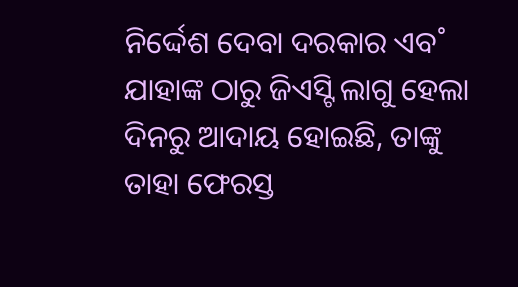ନିର୍ଦ୍ଦେଶ ଦେବା ଦରକାର ଏବ˚ ଯାହାଙ୍କ ଠାରୁ ଜିଏସ୍ଟି ଲାଗୁ ହେଲା ଦିନରୁ ଆଦାୟ ହୋଇଛି, ତାଙ୍କୁ ତାହା ଫେରସ୍ତ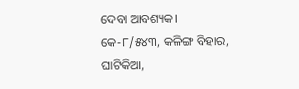ଦେବା ଆବଶ୍ୟକ।
କେ-୮/୫୪୩, କଳିଙ୍ଗ ବିହାର,
ଘାଟିକିଆ,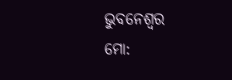ଭୁବନେଶ୍ବର
ମୋ: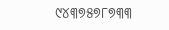୯୪୩୭୫୭୮୭୩୩